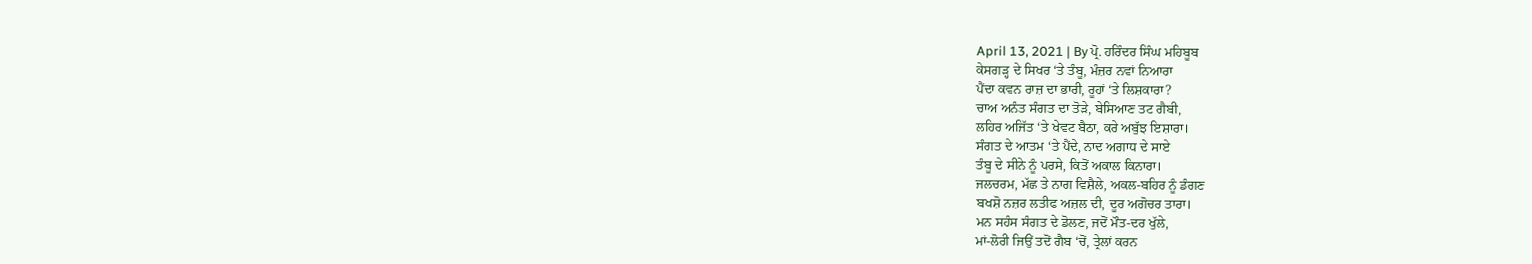April 13, 2021 | By ਪ੍ਰੋ. ਹਰਿੰਦਰ ਸਿੰਘ ਮਹਿਬੂਬ
ਕੇਸਗੜ੍ਹ ਦੇ ਸਿਖਰ ‘ਤੇ ਤੰਬੂ, ਮੰਜ਼ਰ ਨਵਾਂ ਨਿਆਰਾ
ਪੈਂਦਾ ਕਵਨ ਰਾਜ਼ ਦਾ ਭਾਰੀ, ਰੂਹਾਂ ‘ਤੇ ਲਿਸ਼ਕਾਰਾ?
ਚਾਅ ਅਨੰਤ ਸੰਗਤ ਦਾ ਤੋੜੇ, ਬੇਸਿਆਣ ਤਟ ਗੈਬੀ,
ਲਹਿਰ ਅਜਿੱਤ ‘ਤੇ ਖੇਵਟ ਬੈਠਾ, ਕਰੇ ਅਬੁੱਝ ਇਸ਼ਾਰਾ।
ਸੰਗਤ ਦੇ ਆਤਮ ‘ਤੇ ਪੈਂਦੇ, ਨਾਦ ਅਗਾਧ ਦੇ ਸਾਏ
ਤੰਬੂ ਦੇ ਸੀਨੇ ਨੂੰ ਪਰਸੇ, ਕਿਤੋਂ ਅਕਾਲ ਕਿਨਾਰਾ।
ਜਲਚਰਮ, ਮੱਛ ਤੇ ਨਾਗ ਵਿਸ਼ੈਲੇ, ਅਕਲ-ਬਹਿਰ ਨੂੰ ਡੰਗਣ
ਬਖਸ਼ੋ ਨਜ਼ਰ ਲਤੀਫ ਅਜ਼ਲ ਦੀ, ਦੂਰ ਅਗੋਚਰ ਤਾਰਾ।
ਮਨ ਸਹੰਸ ਸੰਗਤ ਦੇ ਡੋਲਣ, ਜਦੋਂ ਮੌਤ-ਦਰ ਖੁੱਲੇ,
ਮਾਂ-ਲੋਰੀ ਜਿਉਂ ਤਦੋਂ ਗੈਬ ‘ਚੋਂ, ਤ੍ਰੇਲਾਂ ਕਰਨ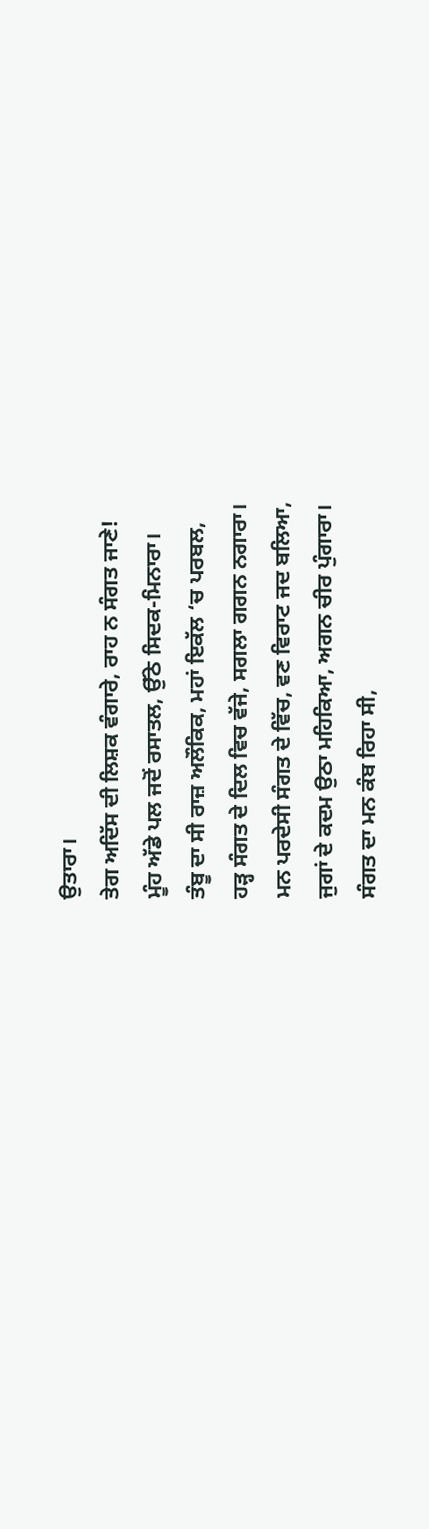ਉਤਾਰਾ।
ਤੇਗ ਅਦਿੱਸ ਦੀ ਲਿਸ਼ਕ ਵੰਗਾਰੇ, ਰਾਹ ਨ ਸੰਗਤ ਜਾਣੇ!
ਮੂੰਹ ਅੱਡੇ ਪਲ ਜਦੋਂ ਰਸਾਤਲ, ਉੱਠੇ ਸਿਦਕ-ਮਿਨਾਰਾ।
ਤੰਬੂ ਦਾ ਸੀ ਰਾਜ਼ ਅਲੌਕਿਕ, ਮਹਾਂ ਇਕੱਲ ‘ਚ ਪਰਬਲ,
ਹੜ੍ਹ ਸੰਗਤ ਦੇ ਦਿਲ ਵਿਚ ਵੱਜੇ, ਸਗਲਾ ਗਗਨ ਨਗਾਰਾ।
ਮਨ ਪਰਦੇਸੀ ਸੰਗਤ ਦੇ ਵਿੱਚ, ਵਣ ਵਿਰਾਟ ਜਦ ਬਲਿਆ,
ਜੁਗਾਂ ਦੇ ਕਦਮ ਉਠਾ ਮਹਿਕਿਆ, ਅਗਨ ਚੀਰ ਪੁੰਗਾਰਾ।
ਸੰਗਤ ਦਾ ਮਨ ਕੰਬ ਰਿਹਾ ਸੀ,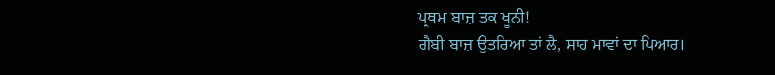ਪ੍ਰਥਮ ਬਾਜ਼ ਤਕ ਖੂਨੀ!
ਗੈਬੀ ਬਾਜ਼ ਉਤਰਿਆ ਤਾਂ ਲੈ, ਸਾਹ ਮਾਵਾਂ ਦਾ ਪਿਆਰ।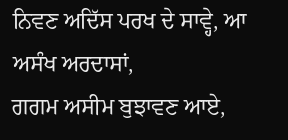ਨਿਵਣ ਅਦਿੱਸ ਪਰਖ ਦੇ ਸਾਵ੍ਹੇ, ਆ ਅਸੰਖ ਅਰਦਾਸਾਂ,
ਗਗਮ ਅਸੀਮ ਬੁਝਾਵਣ ਆਏ,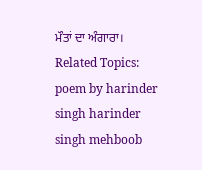ਮੌਤਾਂ ਦਾ ਅੰਗਾਰਾ।
Related Topics: poem by harinder singh harinder singh mehboob